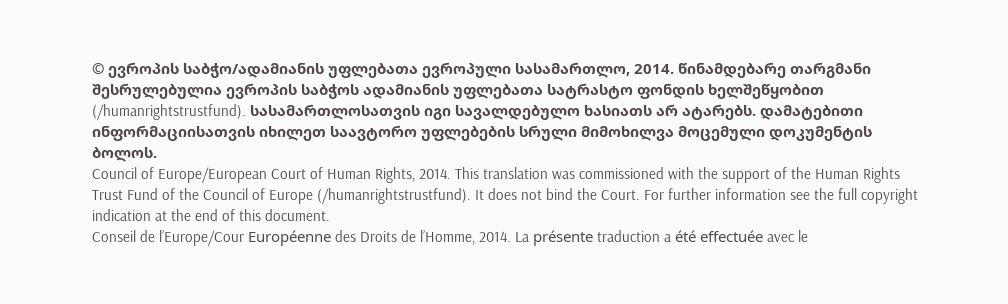© ევროპის საბჭო/ადამიანის უფლებათა ევროპული სასამართლო, 2014. წინამდებარე თარგმანი შესრულებულია ევროპის საბჭოს ადამიანის უფლებათა სატრასტო ფონდის ხელშეწყობით (/humanrightstrustfund). სასამართლოსათვის იგი სავალდებულო ხასიათს არ ატარებს. დამატებითი ინფორმაციისათვის იხილეთ საავტორო უფლებების სრული მიმოხილვა მოცემული დოკუმენტის ბოლოს.
Council of Europe/European Court of Human Rights, 2014. This translation was commissioned with the support of the Human Rights Trust Fund of the Council of Europe (/humanrightstrustfund). It does not bind the Court. For further information see the full copyright indication at the end of this document.
Conseil de l’Europe/Cour Européenne des Droits de l’Homme, 2014. La présente traduction a été effectuée avec le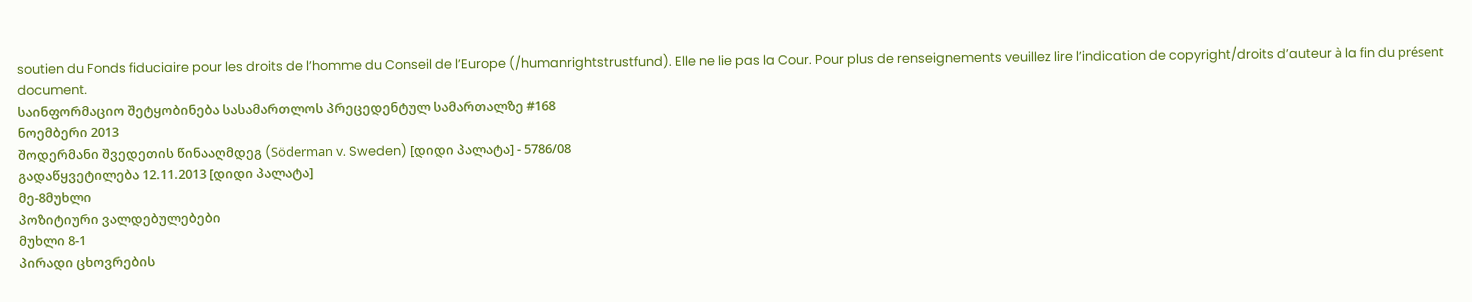soutien du Fonds fiduciaire pour les droits de l’homme du Conseil de l’Europe (/humanrightstrustfund). Elle ne lie pas la Cour. Pour plus de renseignements veuillez lire l’indication de copyright/droits d’auteur à la fin du présent document.
საინფორმაციო შეტყობინება სასამართლოს პრეცედენტულ სამართალზე #168
ნოემბერი 2013
შოდერმანი შვედეთის წინააღმდეგ (Söderman v. Sweden) [დიდი პალატა] - 5786/08
გადაწყვეტილება 12.11.2013 [დიდი პალატა]
მე-8მუხლი
პოზიტიური ვალდებულებები
მუხლი 8-1
პირადი ცხოვრების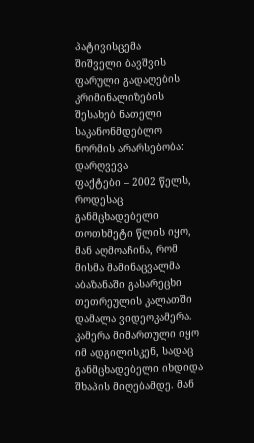პატივისცემა
შიშველი ბავშვის ფარული გადაღების კრიმინალიზების შესახებ ნათელი საკანონმდებლო ნორმის არარსებობა: დარღვევა
ფაქტები – 2002 წელს, როდესაც განმცხადებელი თოთხმეტი წლის იყო, მან აღმოაჩინა, რომ მისმა მამინაცვალმა აბაზანაში გასარეცხი თეთრეულის კალათში დამალა ვიდეოკამერა. კამერა მიმართული იყო იმ ადგილისკენ, სადაც განმცხადებელი იხდიდა შხაპის მიღებამდე. მან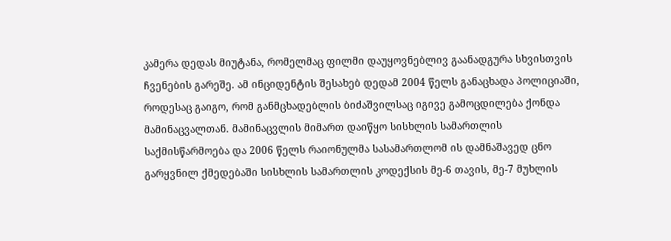კამერა დედას მიუტანა, რომელმაც ფილმი დაუყოვნებლივ გაანადგურა სხვისთვის ჩვენების გარეშე. ამ ინციდენტის შესახებ დედამ 2004 წელს განაცხადა პოლიციაში, როდესაც გაიგო, რომ განმცხადებლის ბიძაშვილსაც იგივე გამოცდილება ქონდა მამინაცვალთან. მამინაცვლის მიმართ დაიწყო სისხლის სამართლის საქმისწარმოება და 2006 წელს რაიონულმა სასამართლომ ის დამნაშავედ ცნო გარყვნილ ქმედებაში სისხლის სამართლის კოდექსის მე-6 თავის, მე-7 მუხლის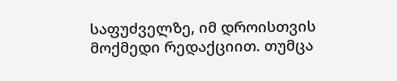საფუძველზე, იმ დროისთვის მოქმედი რედაქციით. თუმცა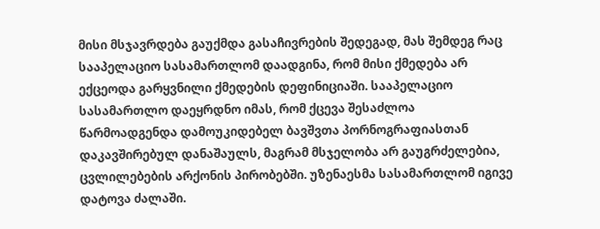მისი მსჯავრდება გაუქმდა გასაჩივრების შედეგად, მას შემდეგ რაც სააპელაციო სასამართლომ დაადგინა, რომ მისი ქმედება არ ექცეოდა გარყვნილი ქმედების დეფინიციაში. სააპელაციო სასამართლო დაეყრდნო იმას, რომ ქცევა შესაძლოა წარმოადგენდა დამოუკიდებელ ბავშვთა პორნოგრაფიასთან დაკავშირებულ დანაშაულს, მაგრამ მსჯელობა არ გაუგრძელებია, ცვლილებების არქონის პირობებში. უზენაესმა სასამართლომ იგივე დატოვა ძალაში.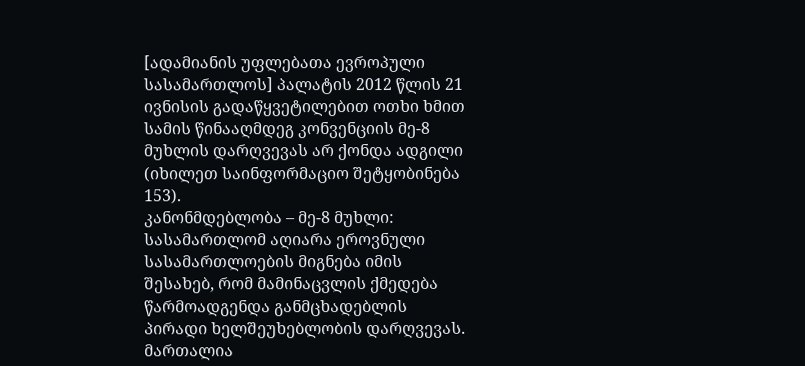[ადამიანის უფლებათა ევროპული სასამართლოს] პალატის 2012 წლის 21 ივნისის გადაწყვეტილებით ოთხი ხმით სამის წინააღმდეგ კონვენციის მე-8 მუხლის დარღვევას არ ქონდა ადგილი (იხილეთ საინფორმაციო შეტყობინება 153).
კანონმდებლობა – მე-8 მუხლი: სასამართლომ აღიარა ეროვნული სასამართლოების მიგნება იმის შესახებ, რომ მამინაცვლის ქმედება წარმოადგენდა განმცხადებლის პირადი ხელშეუხებლობის დარღვევას. მართალია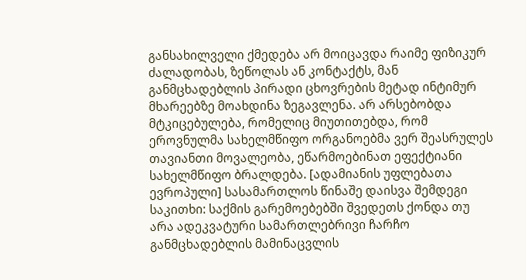განსახილველი ქმედება არ მოიცავდა რაიმე ფიზიკურ ძალადობას, ზეწოლას ან კონტაქტს, მან განმცხადებლის პირადი ცხოვრების მეტად ინტიმურ მხარეებზე მოახდინა ზეგავლენა. არ არსებობდა მტკიცებულება, რომელიც მიუთითებდა, რომ ეროვნულმა სახელმწიფო ორგანოებმა ვერ შეასრულეს თავიანთი მოვალეობა, ეწარმოებინათ ეფექტიანი სახელმწიფო ბრალდება. [ადამიანის უფლებათა ევროპული] სასამართლოს წინაშე დაისვა შემდეგი საკითხი: საქმის გარემოებებში შვედეთს ქონდა თუ არა ადეკვატური სამართლებრივი ჩარჩო განმცხადებლის მამინაცვლის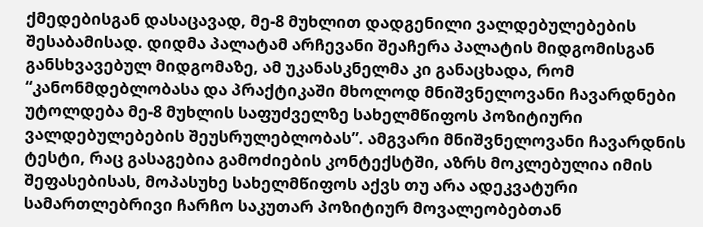ქმედებისგან დასაცავად, მე-8 მუხლით დადგენილი ვალდებულებების შესაბამისად. დიდმა პალატამ არჩევანი შეაჩერა პალატის მიდგომისგან განსხვავებულ მიდგომაზე, ამ უკანასკნელმა კი განაცხადა, რომ “კანონმდებლობასა და პრაქტიკაში მხოლოდ მნიშვნელოვანი ჩავარდნები უტოლდება მე-8 მუხლის საფუძველზე სახელმწიფოს პოზიტიური ვალდებულებების შეუსრულებლობას”. ამგვარი მნიშვნელოვანი ჩავარდნის ტესტი, რაც გასაგებია გამოძიების კონტექსტში, აზრს მოკლებულია იმის შეფასებისას, მოპასუხე სახელმწიფოს აქვს თუ არა ადეკვატური სამართლებრივი ჩარჩო საკუთარ პოზიტიურ მოვალეობებთან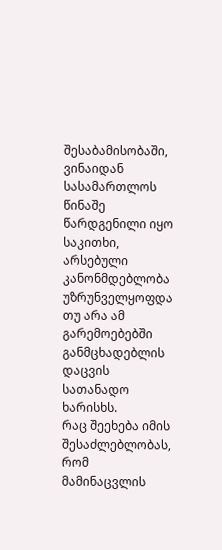შესაბამისობაში, ვინაიდან სასამართლოს წინაშე წარდგენილი იყო საკითხი, არსებული კანონმდებლობა უზრუნველყოფდა თუ არა ამ გარემოებებში განმცხადებლის დაცვის სათანადო ხარისხს.
რაც შეეხება იმის შესაძლებლობას, რომ მამინაცვლის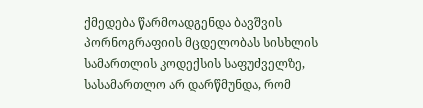ქმედება წარმოადგენდა ბავშვის პორნოგრაფიის მცდელობას სისხლის სამართლის კოდექსის საფუძველზე, სასამართლო არ დარწმუნდა, რომ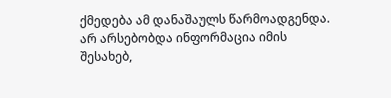ქმედება ამ დანაშაულს წარმოადგენდა. არ არსებობდა ინფორმაცია იმის შესახებ,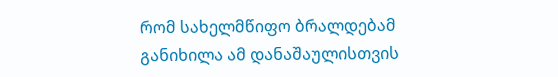რომ სახელმწიფო ბრალდებამ განიხილა ამ დანაშაულისთვის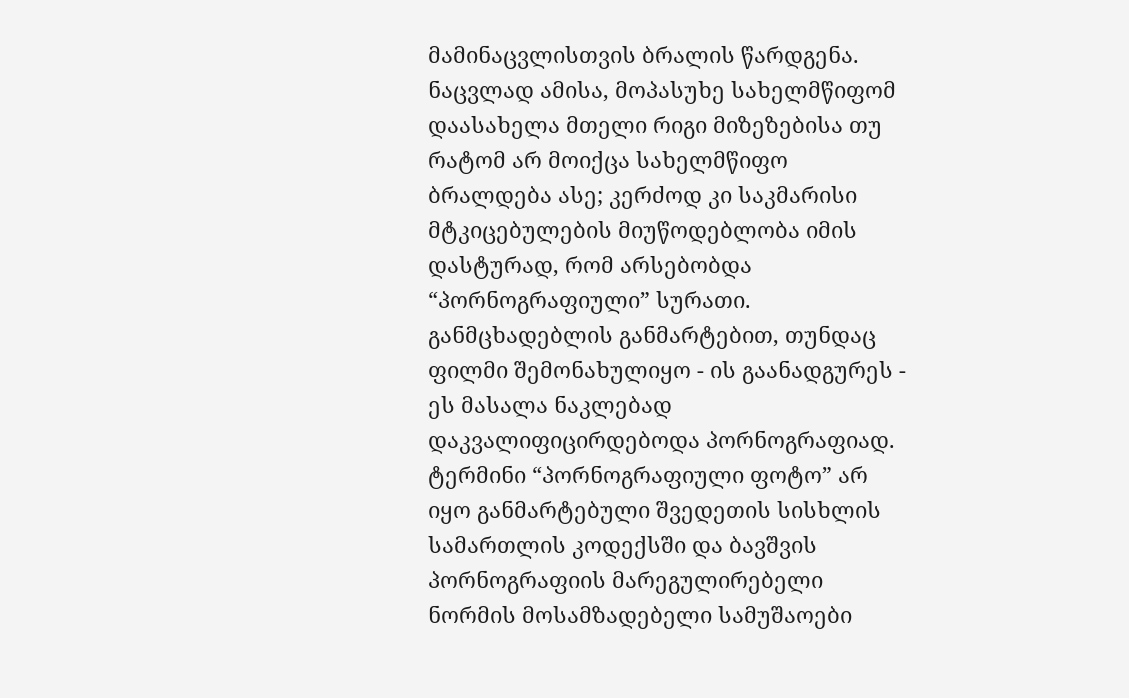მამინაცვლისთვის ბრალის წარდგენა. ნაცვლად ამისა, მოპასუხე სახელმწიფომ დაასახელა მთელი რიგი მიზეზებისა თუ რატომ არ მოიქცა სახელმწიფო ბრალდება ასე; კერძოდ კი საკმარისი მტკიცებულების მიუწოდებლობა იმის დასტურად, რომ არსებობდა “პორნოგრაფიული” სურათი. განმცხადებლის განმარტებით, თუნდაც ფილმი შემონახულიყო - ის გაანადგურეს - ეს მასალა ნაკლებად დაკვალიფიცირდებოდა პორნოგრაფიად. ტერმინი “პორნოგრაფიული ფოტო” არ იყო განმარტებული შვედეთის სისხლის სამართლის კოდექსში და ბავშვის პორნოგრაფიის მარეგულირებელი ნორმის მოსამზადებელი სამუშაოები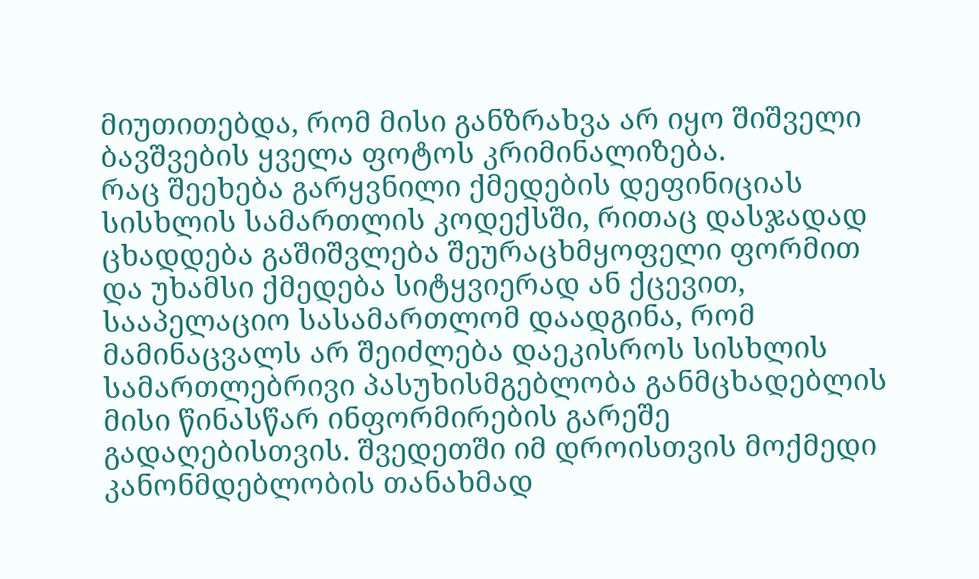მიუთითებდა, რომ მისი განზრახვა არ იყო შიშველი ბავშვების ყველა ფოტოს კრიმინალიზება.
რაც შეეხება გარყვნილი ქმედების დეფინიციას სისხლის სამართლის კოდექსში, რითაც დასჯადად ცხადდება გაშიშვლება შეურაცხმყოფელი ფორმით და უხამსი ქმედება სიტყვიერად ან ქცევით, სააპელაციო სასამართლომ დაადგინა, რომ მამინაცვალს არ შეიძლება დაეკისროს სისხლის სამართლებრივი პასუხისმგებლობა განმცხადებლის მისი წინასწარ ინფორმირების გარეშე გადაღებისთვის. შვედეთში იმ დროისთვის მოქმედი კანონმდებლობის თანახმად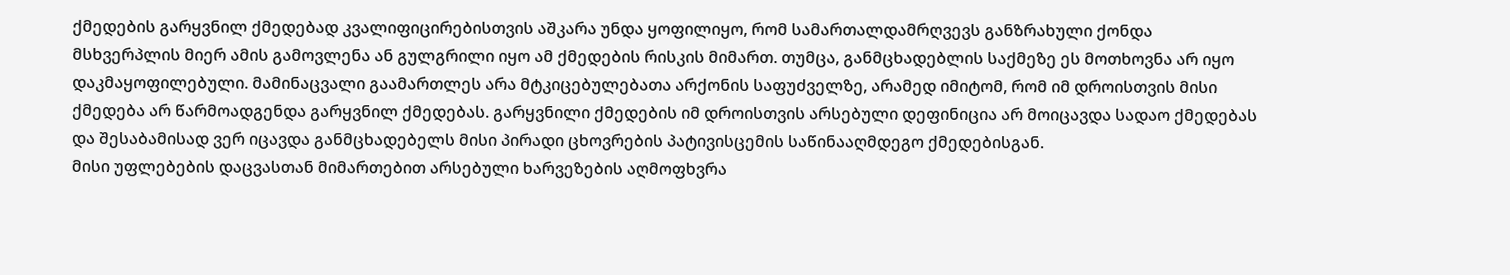ქმედების გარყვნილ ქმედებად კვალიფიცირებისთვის აშკარა უნდა ყოფილიყო, რომ სამართალდამრღვევს განზრახული ქონდა მსხვერპლის მიერ ამის გამოვლენა ან გულგრილი იყო ამ ქმედების რისკის მიმართ. თუმცა, განმცხადებლის საქმეზე ეს მოთხოვნა არ იყო დაკმაყოფილებული. მამინაცვალი გაამართლეს არა მტკიცებულებათა არქონის საფუძველზე, არამედ იმიტომ, რომ იმ დროისთვის მისი ქმედება არ წარმოადგენდა გარყვნილ ქმედებას. გარყვნილი ქმედების იმ დროისთვის არსებული დეფინიცია არ მოიცავდა სადაო ქმედებას და შესაბამისად ვერ იცავდა განმცხადებელს მისი პირადი ცხოვრების პატივისცემის საწინააღმდეგო ქმედებისგან.
მისი უფლებების დაცვასთან მიმართებით არსებული ხარვეზების აღმოფხვრა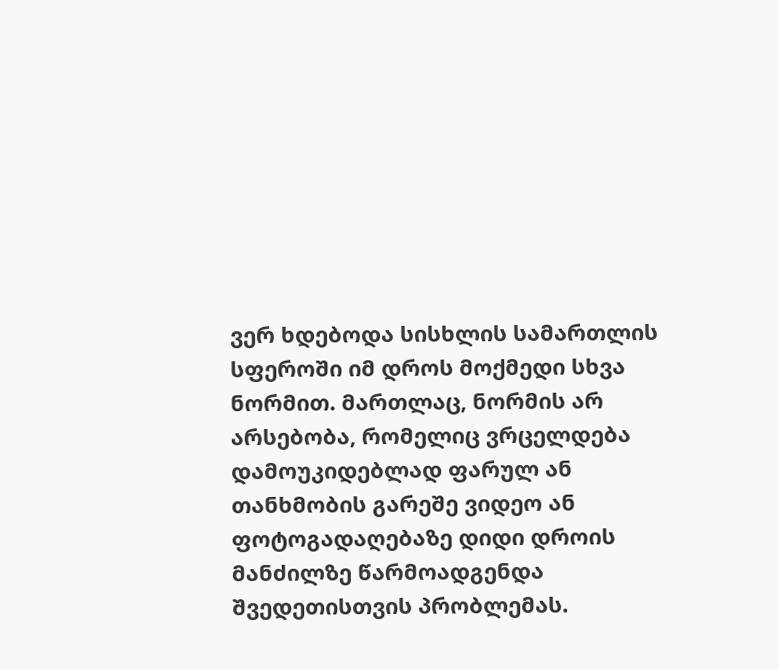ვერ ხდებოდა სისხლის სამართლის სფეროში იმ დროს მოქმედი სხვა ნორმით. მართლაც, ნორმის არ არსებობა, რომელიც ვრცელდება დამოუკიდებლად ფარულ ან თანხმობის გარეშე ვიდეო ან ფოტოგადაღებაზე დიდი დროის მანძილზე წარმოადგენდა შვედეთისთვის პრობლემას.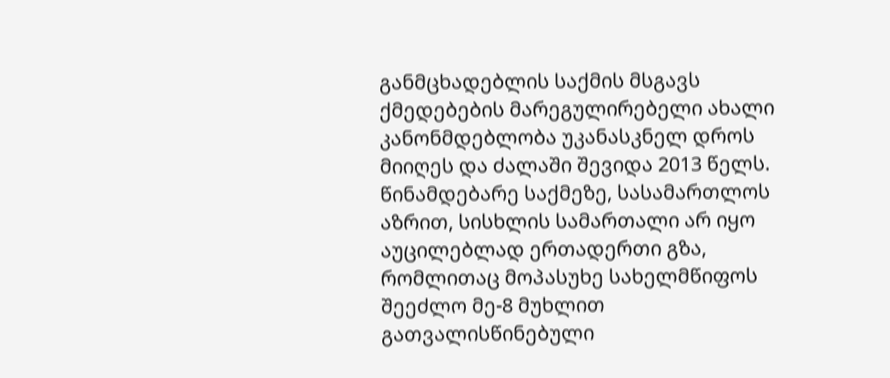განმცხადებლის საქმის მსგავს ქმედებების მარეგულირებელი ახალი კანონმდებლობა უკანასკნელ დროს მიიღეს და ძალაში შევიდა 2013 წელს.
წინამდებარე საქმეზე, სასამართლოს აზრით, სისხლის სამართალი არ იყო აუცილებლად ერთადერთი გზა, რომლითაც მოპასუხე სახელმწიფოს შეეძლო მე-8 მუხლით გათვალისწინებული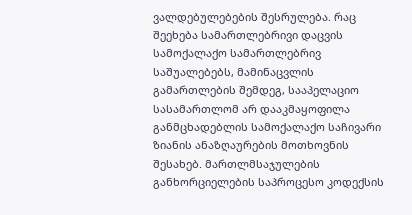ვალდებულებების შესრულება. რაც შეეხება სამართლებრივი დაცვის სამოქალაქო სამართლებრივ საშუალებებს, მამინაცვლის გამართლების შემდეგ, სააპელაციო სასამართლომ არ დააკმაყოფილა განმცხადებლის სამოქალაქო საჩივარი ზიანის ანაზღაურების მოთხოვნის შესახებ. მართლმსაჯულების განხორციელების საპროცესო კოდექსის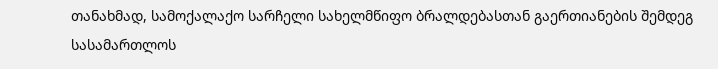თანახმად, სამოქალაქო სარჩელი სახელმწიფო ბრალდებასთან გაერთიანების შემდეგ სასამართლოს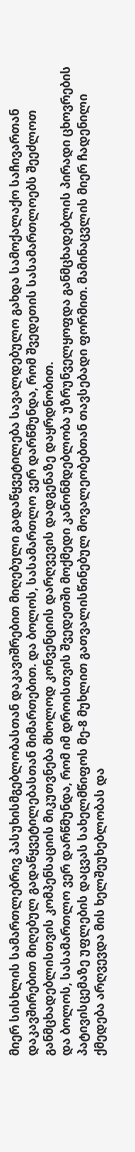მიერ სისხლის სამართლებრივ პასუხისმგებლობასთან დაკავიშრებით მიღებული გადაწყვეტილება სავალდებულო გახდა სამოქალაქო საჩივართან დაკავშირებით მიღებულ გადაწყვეტილებასთან მიმართებით. და ბოლოს, სასამართლო ვერ დარწმუნდა, რომ შვედეთის სასამართლოებს შეეძლოთ განმცხადებლისთვის კომპენსაციის მიკუთვნება მხოლოდ კონვენციის დარღვევის დადგენაზე დაყრდნობით.
და ბოლოს, სასამართლო ვერ დარწმუნდა, რომ იმ დროისთვის შვედეთში მოქმედი კანონმდებლობა უზრუნველყოფდა განმცხადებლის პირადი ცხოვრების პატივისცემაზე უფლების დაცვას სახელმწიფოს მე-8 მუხლით გათვალისწინებულ მოვალეობებთან თავსებადი ფორმით. მამინაცვლის მიერ ჩადენილი ქმედება არღვევდა მის ხელშეუხებლობას და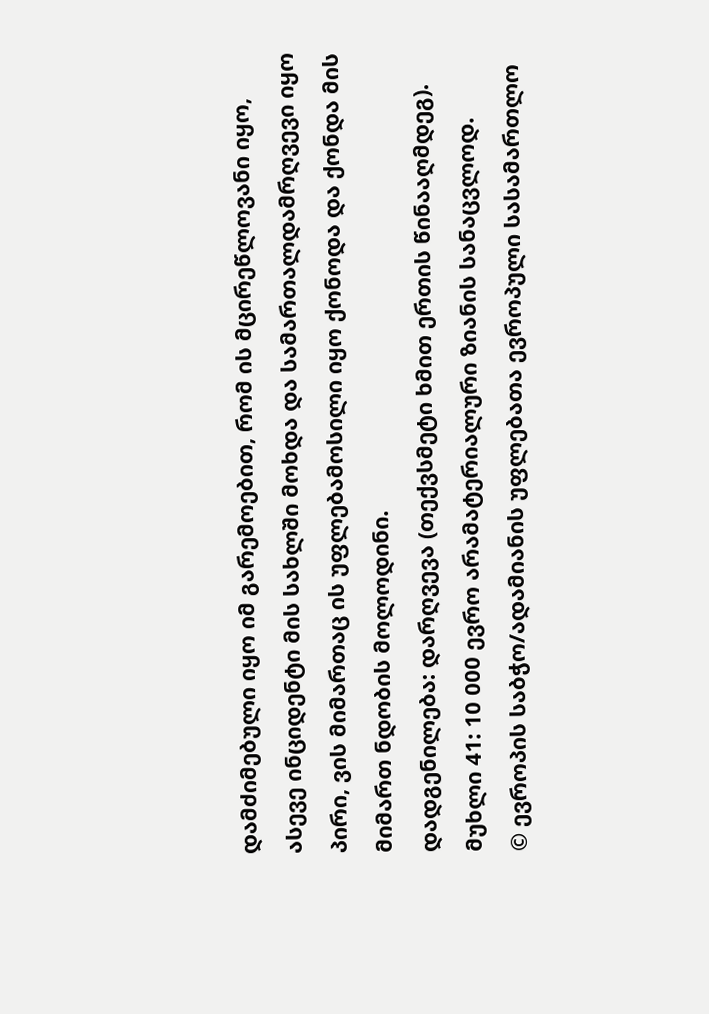დამძიმებული იყო იმ გარემოებით, რომ ის მცირეწლოვანი იყო, ასევე ინციდენტი მის სახლში მოხდა და სამართალდამრღვევი იყო პირი, ვის მიმართაც ის უფლებამოსილი იყო ქონოდა და ქონდა მის მიმართ ნდობის მოლოდინი.
დადგენილება: დარღვევა (თექვსმეტი ხმით ერთის წინააღმდეგ).
მუხლი 41: 10 000 ევრო არამატერიალური ზიანის სანაცვლოდ.
© ევროპის საბჭო/ადამიანის უფლებათა ევროპული სასამართლო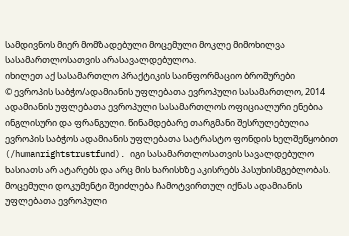სამდივნოს მიერ მომზადებული მოცემული მოკლე მიმოხილვა
სასამართლოსათვის არასავალდებულოა.
იხილეთ აქ სასამართლო პრაქტიკის საინფორმაციო ბროშურები
© ევროპის საბჭო/ადამიანის უფლებათა ევროპული სასამართლო, 2014
ადამიანის უფლებათა ევროპული სასამართლოს ოფიციალური ენებია ინგლისური და ფრანგული. წინამდებარე თარგმანი შესრულებულია ევროპის საბჭოს ადამიანის უფლებათა სატრასტო ფონდის ხელშეწყობით (/humanrightstrustfund). იგი სასამართლოსათვის სავალდებულო ხასიათს არ ატარებს და არც მის ხარისხზე აკისრებს პასუხისმგებლობას. მოცემული დოკუმენტი შეიძლება ჩამოტვირთულ იქნას ადამიანის უფლებათა ევროპული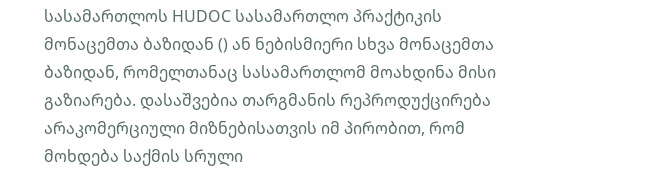სასამართლოს HUDOC სასამართლო პრაქტიკის მონაცემთა ბაზიდან () ან ნებისმიერი სხვა მონაცემთა ბაზიდან, რომელთანაც სასამართლომ მოახდინა მისი გაზიარება. დასაშვებია თარგმანის რეპროდუქცირება არაკომერციული მიზნებისათვის იმ პირობით, რომ მოხდება საქმის სრული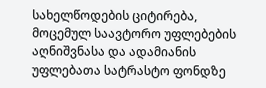სახელწოდების ციტირება, მოცემულ საავტორო უფლებების აღნიშვნასა და ადამიანის უფლებათა სატრასტო ფონდზე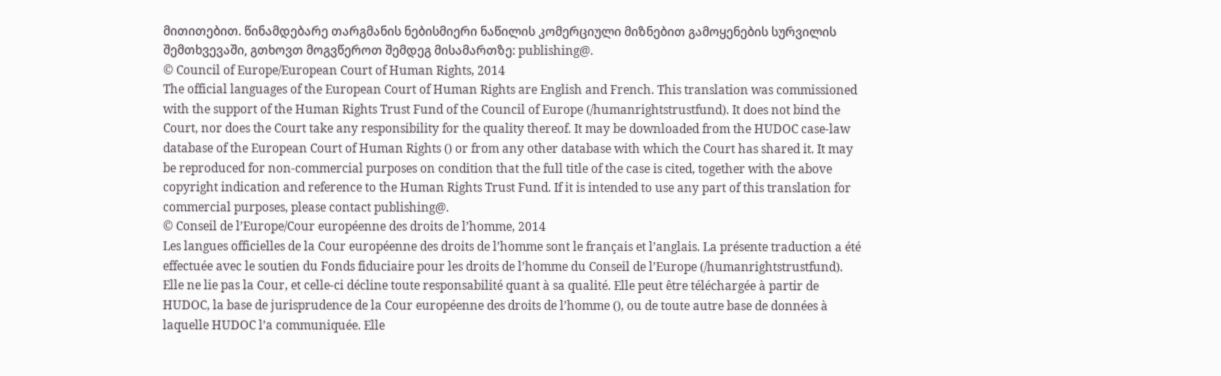მითითებით. წინამდებარე თარგმანის ნებისმიერი ნაწილის კომერციული მიზნებით გამოყენების სურვილის შემთხვევაში, გთხოვთ მოგვწეროთ შემდეგ მისამართზე: publishing@.
© Council of Europe/European Court of Human Rights, 2014
The official languages of the European Court of Human Rights are English and French. This translation was commissioned with the support of the Human Rights Trust Fund of the Council of Europe (/humanrightstrustfund). It does not bind the Court, nor does the Court take any responsibility for the quality thereof. It may be downloaded from the HUDOC case-law database of the European Court of Human Rights () or from any other database with which the Court has shared it. It may be reproduced for non-commercial purposes on condition that the full title of the case is cited, together with the above copyright indication and reference to the Human Rights Trust Fund. If it is intended to use any part of this translation for commercial purposes, please contact publishing@.
© Conseil de l’Europe/Cour européenne des droits de l’homme, 2014
Les langues officielles de la Cour européenne des droits de l’homme sont le français et l’anglais. La présente traduction a été effectuée avec le soutien du Fonds fiduciaire pour les droits de l’homme du Conseil de l’Europe (/humanrightstrustfund). Elle ne lie pas la Cour, et celle-ci décline toute responsabilité quant à sa qualité. Elle peut être téléchargée à partir de HUDOC, la base de jurisprudence de la Cour européenne des droits de l’homme (), ou de toute autre base de données à laquelle HUDOC l’a communiquée. Elle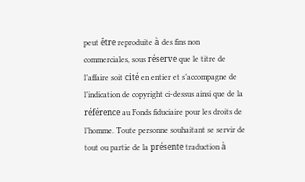peut être reproduite à des fins non commerciales, sous réserve que le titre de l’affaire soit cité en entier et s’accompagne de l’indication de copyright ci-dessus ainsi que de la référence au Fonds fiduciaire pour les droits de l’homme. Toute personne souhaitant se servir de tout ou partie de la présente traduction à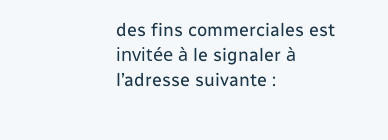des fins commerciales est invitée à le signaler à l’adresse suivante :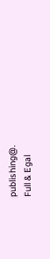publishing@.
Full & Egal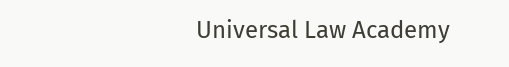Universal Law Academy